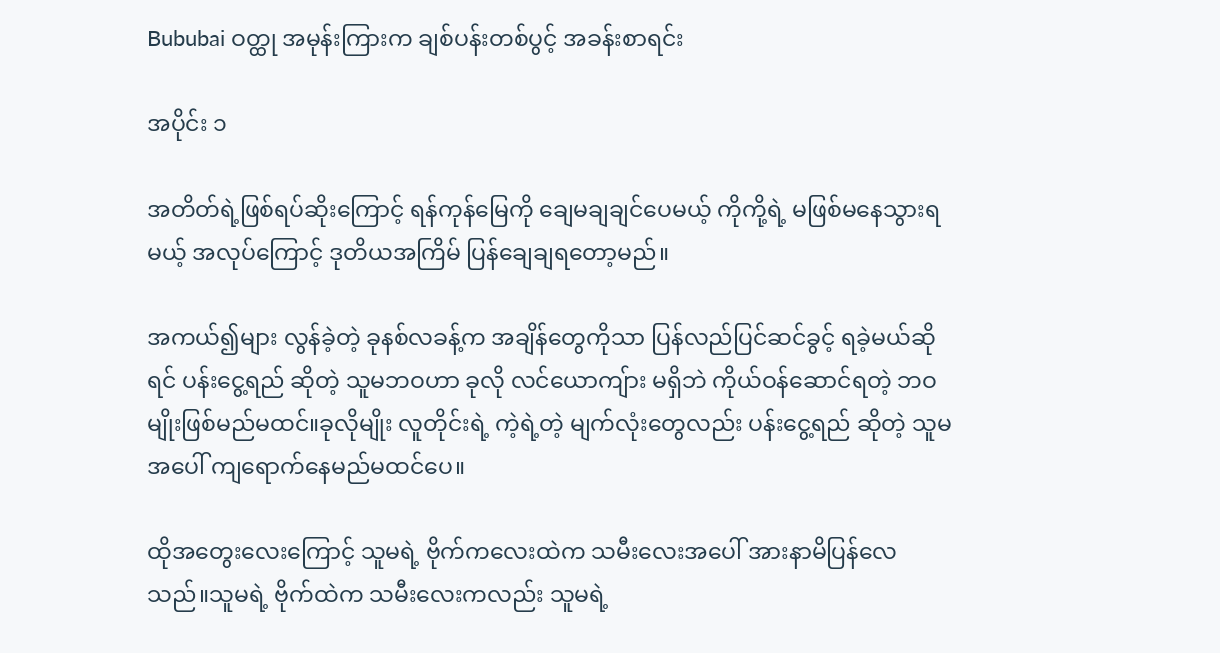Bububai ဝတ္ထု အမုန်းကြားက ချစ်ပန်းတစ်ပွင့် အခန်းစာရင်း

အပိုင်း ၁

အတိတ်ရဲ့ဖြစ်ရပ်ဆိုးကြောင့် ရန်ကုန်မြေကို ချေမချချင်ပေမယ့် ကိုကို့ရဲ့ မဖြစ်မနေသွားရမယ့် အလုပ်ကြောင့် ဒုတိယအကြိမ် ပြန်ချေချရတော့မည်။

အကယ်၍များ လွန်ခဲ့တဲ့ ခုနစ်လခန့်က အချိန်တွေကိုသာ ပြန်လည်ပြင်ဆင်ခွင့် ရခဲ့မယ်ဆိုရင် ပန်းငွေ့ရည် ဆိုတဲ့ သူမဘဝဟာ ခုလို လင်ယောကျ်ား မရှိဘဲ ကိုယ်ဝန်ဆောင်ရတဲ့ ဘဝမျိုးဖြစ်မည်မထင်။ခုလိုမျိုး လူတိုင်းရဲ့ ကဲ့ရဲ့တဲ့ မျက်လုံးတွေလည်း ပန်းငွေ့ရည် ဆိုတဲ့ သူမအပေါ် ကျရောက်နေမည်မထင်ပေ။

ထိုအတွေးလေးကြောင့် သူမရဲ့ ဗိုက်ကလေးထဲက သမီးလေးအပေါ် အားနာမိပြန်လေသည်။သူမရဲ့ ဗိုက်ထဲက သမီးလေးကလည်း သူမရဲ့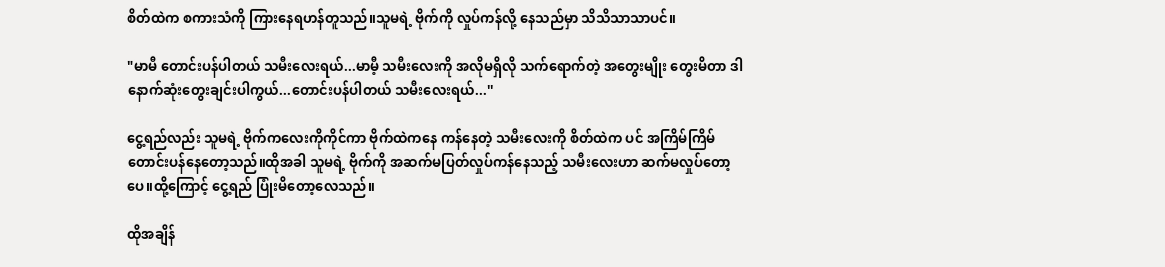စိတ်ထဲက စကားသံကို ကြားနေရဟန်တူသည်။သူမရဲ့ ဗိုက်ကို လှုပ်ကန်လို့ နေသည်မှာ သိသိသာသာပင်။

"မာမီ တောင်းပန်ပါတယ် သမီးလေးရယ်...မာမီ့ သမီးလေးကို အလိုမရှိလို သက်ရောက်တဲ့ အတွေးမျိုး တွေးမိတာ ဒါနောက်ဆုံးတွေးချင်းပါကွယ်...တောင်းပန်ပါတယ် သမီးလေးရယ်...''

ငွေ့ရည်လည်း သူမရဲ့ ဗိုက်ကလေးကိုကိုင်ကာ ဗိုက်ထဲကနေ ကန်နေတဲ့ သမီးလေးကို စိတ်ထဲက ပင် အကြိမ်ကြိမ် တောင်းပန်နေတော့သည်။ထိုအခါ သူမရဲ့ ဗိုက်ကို အဆက်မပြတ်လှုပ်ကန်နေသည့် သမီးလေးဟာ ဆက်မလှုပ်တော့ပေ။ထို့ကြောင့် ငွေ့ရည် ပြုံးမိတော့လေသည်။

ထိုအချိန်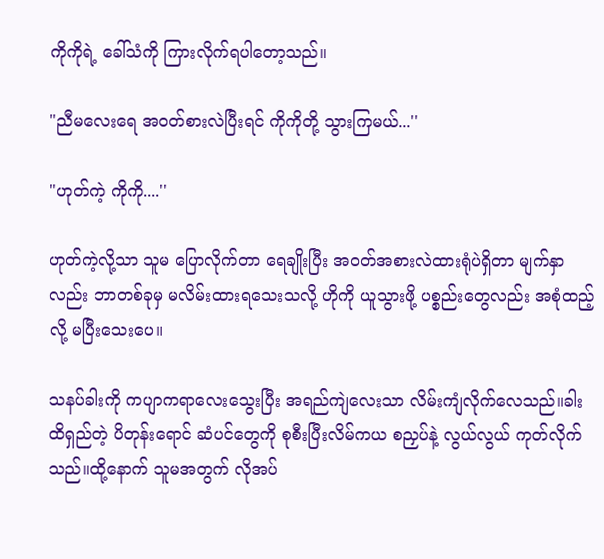ကိုကိုရဲ့ ခေါ်သံကို ကြားလိုက်ရပါတော့သည်။

"ညီမလေးရေ အဝတ်စားလဲပြီးရင် ကိုကိုတို့ သွားကြမယ်...''

"ဟုတ်ကဲ့ ကိုကို....''

ဟုတ်ကဲ့လို့သာ သူမ ပြောလိုက်တာ ရေချိုးပြီး အဝတ်အစားလဲထားရုံပဲရှိတာ မျက်နှာလည်း ဘာတစ်ခုမှ မလိမ်းထားရသေးသလို့ ဟိုကို ယူသွားဖို့ ပစ္စည်းတွေလည်း အစုံထည့်လို့ မပြီးသေးပေ။

သနပ်ခါးကို ကပျာကရာလေးသွေးပြီး အရည်ကျဲလေးသာ လိမ်းကျံလိုက်လေသည်။ခါးထိရှည်တဲ့ ပိတုန်းရောင် ဆံပင်တွေကို စုစီးပြီးလိမ်ကယ စညှပ်နဲ့ လွယ်လွယ် ကုတ်လိုက်သည်။ထို့နောက် သူမအတွက် လိုအပ်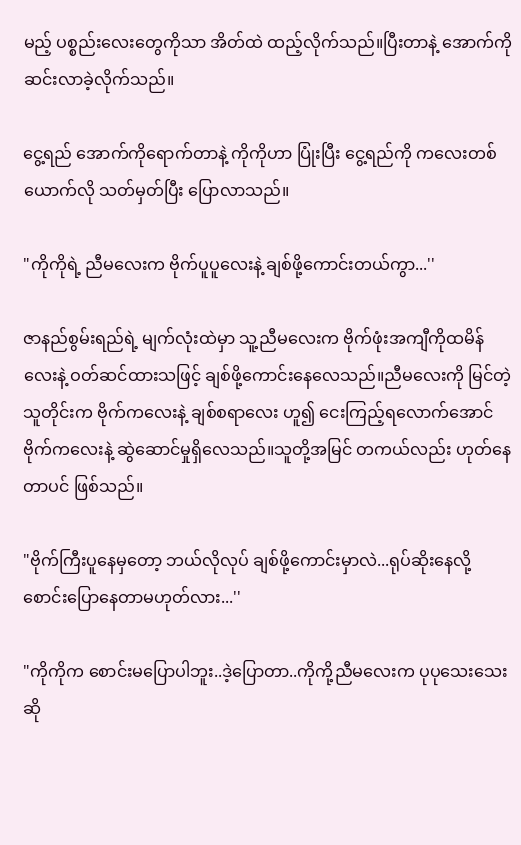မည့် ပစ္စည်းလေးတွေကိုသာ အိတ်ထဲ ထည့်လိုက်သည်။ပြီးတာနဲ့ အောက်ကို ဆင်းလာခဲ့လိုက်သည်။

ငွေ့ရည် အောက်ကိုရောက်တာနဲ့ ကိုကိုဟာ ပြုံးပြီး ငွေ့ရည်ကို ကလေးတစ်ယောက်လို သတ်မှတ်ပြီး ပြောလာသည်။

"ကိုကိုရဲ့ ညီမလေးက ဗိုက်ပူပူလေးနဲ့ ချစ်ဖို့ကောင်းတယ်ကွာ...''

ဇာနည်စွမ်းရည်ရဲ့ မျက်လုံးထဲမှာ သူ့ညီမလေးက ဗိုက်ဖုံးအကျီကိုထမိန်လေးနဲ့ ဝတ်ဆင်ထားသဖြင့် ချစ်ဖို့ကောင်းနေလေသည်။ညီမလေးကို မြင်တဲ့သူတိုင်းက ဗိုက်ကလေးနဲ့ ချစ်စရာလေး ဟူ၍ ငေးကြည့်ရလောက်အောင် ဗိုက်ကလေးနဲ့ ဆွဲဆောင်မှုရှိလေသည်။သူတို့အမြင် တကယ်လည်း ဟုတ်နေတာပင် ဖြစ်သည်။

"ဗိုက်ကြီးပူနေမှတော့ ဘယ်လိုလုပ် ချစ်ဖို့ကောင်းမှာလဲ...ရုပ်ဆိုးနေလို့ စောင်းပြောနေတာမဟုတ်လား...''

"ကိုကိုက စောင်းမပြောပါဘူး..ဒဲ့ပြောတာ..ကိုကို့ညီမလေးက ပုပုသေးသေးဆို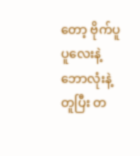တော့ ဗိုက်ပူပူလေးနဲ့ ဘောလုံးနဲ့တူပြီး တ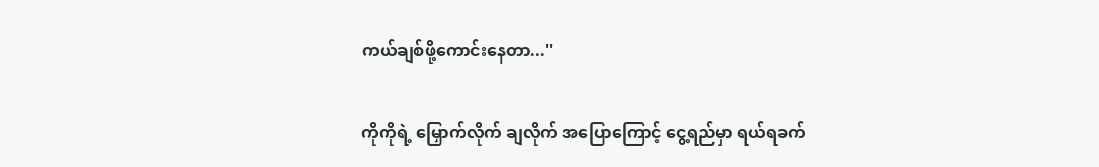ကယ်ချစ်ဖို့ကောင်းနေတာ...''

ကိုကိုရဲ့ မြှောက်လိုက် ချလိုက် အပြောကြောင့် ငွေ့ရည်မှာ ရယ်ရခက်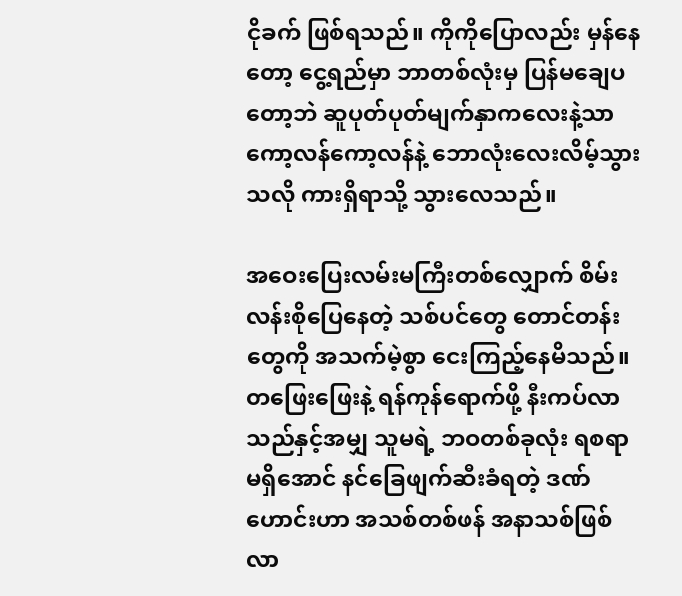ငိုခက် ဖြစ်ရသည်။ ကိုကိုပြောလည်း မှန်နေတော့ ငွေ့ရည်မှာ ဘာတစ်လုံးမှ ပြန်မချေပတော့ဘဲ ဆူပုတ်ပုတ်မျက်နှာကလေးနဲ့သာ ကော့လန်ကော့လန်နဲ့ ဘောလုံးလေးလိမ့်သွားသလို ကားရှိရာသို့ သွားလေသည်။

အဝေးပြေးလမ်းမကြီးတစ်လျှောက် စိမ်းလန်းစိုပြေနေတဲ့ သစ်ပင်တွေ တောင်တန်းတွေကို အသက်မဲ့စွာ ငေးကြည့်နေမိသည်။တဖြေးဖြေးနဲ့ ရန်ကုန်ရောက်ဖို့ နီးကပ်လာသည်နှင့်အမျှ သူမရဲ့ ဘဝတစ်ခုလုံး ရစရာမရှိအောင် နင်ခြေဖျက်ဆီးခံရတဲ့ ဒဏ်ဟောင်းဟာ အသစ်တစ်ဖန် အနာသစ်ဖြစ်လာ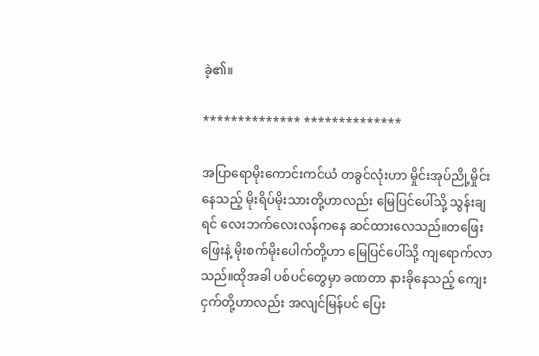ခဲ့၏။

************** **************

အပြာရောမိုးကောင်းကင်ယံ တခွင်လုံးဟာ မှိုင်းအုပ်ညို့မှိုင်းနေသည့် မိုးရိပ်မိုးသားတို့ဟာလည်း မြေပြင်ပေါ်သို့ သွန်းချရင် လေးဘက်လေးလန်ကနေ ဆင်ထားလေသည်။တဖြေးဖြေးနဲ့ မိုးစက်မိုးပေါက်တို့ဟာ မြေပြင်ပေါ်သို့ ကျရောက်လာသည်။ထိုအခါ ပစ်ပင်တွေမှာ ခဏတာ နားခိုနေသည့် ကျေးငှက်တို့ဟာလည်း အလျင်မြန်ပင် ပြေး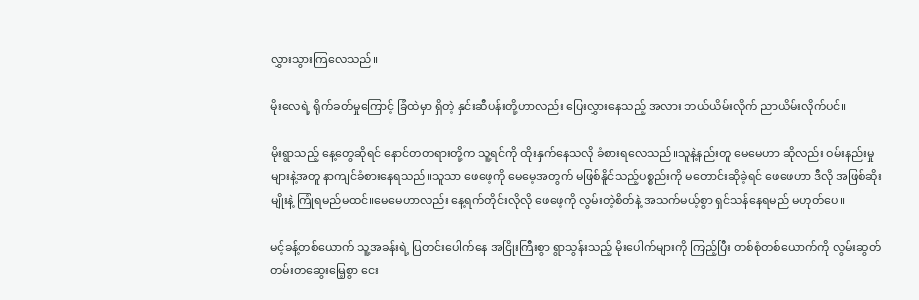လွှားသွားကြလေသည်။

မိုးလေရဲ့ ရိုက်ခတ်မှုကြောင့် ခြံထဲမှာ ရှိတဲ့ နှင်းဆီပန်းတို့ဟာလည်း ပြေးလွှားနေသည့် အလား ဘယ်ယိမ်းလိုက် ညာယိမ်းလိုက်ပင်။

မိုးရွာသည့် နေ့တွေဆိုရင် နောင်တတရားတို့က သူ့ရင်ကို ထိုးနှက်နေသလို ခံစားရလေသည်။သူနဲ့နည်းတူ မေမေဟာ ဆိုလည်း ဝမ်းနည်းမှုများနဲ့အတူ နာကျင်ခံစားနေရသည်။သူသာ ဖေဖေ့ကို မေမေ့အတွက် မဖြစ်နိူင်သည့်ပစ္စည်းကို မတောင်းဆိုခဲ့ရင် ဖေဖေဟာ ဒီလို အဖြစ်ဆိုးမျိုးနဲ့ ကြုံရမည်မထင်။မေမေဟာလည်း နေ့ရက်တိုင်းလိုလို ဖေဖေ့ကို လွမ်းတဲ့စိတ်နဲ့ အသက်မယ့်စွာ ရှင်သန်နေရမည် မဟုတ်ပေ။

မင့်ခန့်တစ်ယောက် သူ့အခန်းရဲ့ ပြတင်းပေါက်နေ အငြိုးကြီးစွာ ရွာသွန်းသည့် မိုးပေါက်များကို ကြည့်ပြီး တစ်စုံတစ်ယောက်ကို လွမ်းဆွတ် တမ်းတဆွေးမြေ့စွာ ငေး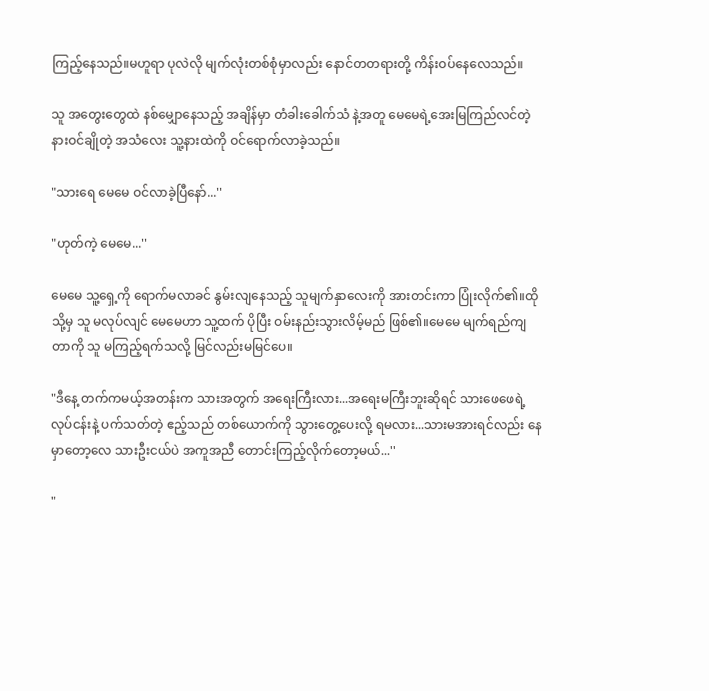ကြည့်နေသည်။မဟူရာ ပုလဲလို မျက်လုံးတစ်စုံမှာလည်း နောင်တတရားတို့ ကိန်းဝပ်နေလေသည်။

သူ အတွေးတွေထဲ နစ်မျှောနေသည့် အချိန်မှာ တံခါးခေါက်သံ နဲ့အတူ မေမေရဲ့အေးမြကြည်လင်တဲ့ နားဝင်ချိုတဲ့ အသံလေး သူ့နားထဲကို ဝင်ရောက်လာခဲ့သည်။

"သားရေ မေမေ ဝင်လာခဲ့ပြီနော်...''

"ဟုတ်ကဲ့ မေမေ...''

မေမေ သူ့ရှေ့ကို ရောက်မလာခင် နွမ်းလျနေသည့် သူမျက်နှာလေးကို အားတင်းကာ ပြုံးလိုက်၏။ထိုသို့မှ သူ မလုပ်လျင် မေမေဟာ သူ့ထက် ပိုပြီး ဝမ်းနည်းသွားလိမ့်မည် ဖြစ်၏။မေမေ မျက်ရည်ကျတာကို သူ မကြည့်ရက်သလို့ မြင်လည်းမမြင်ပေ။

"ဒီနေ့ တက်ကမယ့်အတန်းက သားအတွက် အရေးကြီးလား...အရေးမကြီးဘူးဆိုရင် သားဖေဖေရဲ့ လုပ်ငန်းနဲ့ ပက်သတ်တဲ့ ဧည့်သည် တစ်ယောက်ကို သွားတွေ့ပေးလို့ ရမလား...သားမအားရင်လည်း နေမှာတော့လေ သားဦးငယ်ပဲ အကူအညီ တောင်းကြည့်လိုက်တော့မယ်...''

"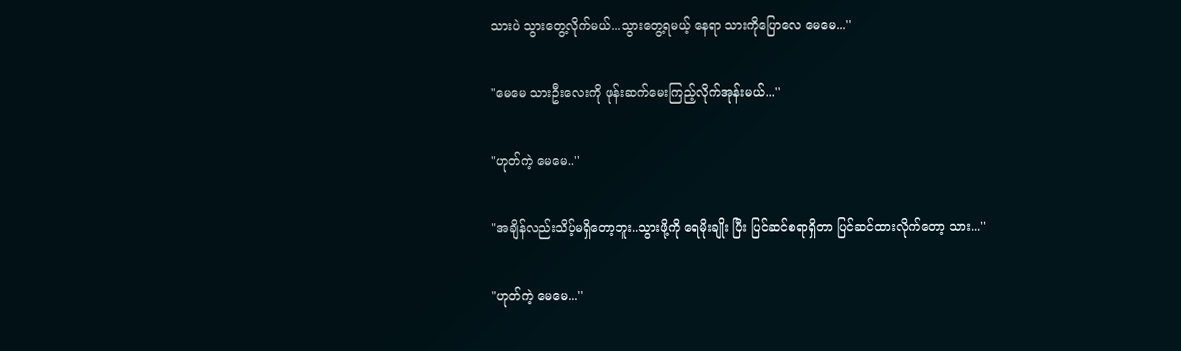သားပဲ သွားတွေ့လိုက်မယ်...သွားတွေ့ရမယ့် နေရာ သားကိုပြောလေ မေမေ...''

"မေမေ သားဦးလေးကို ဖုန်းဆက်မေးကြည့်လိုက်အုန်းမယ်...''

"ဟုတ်ကဲ့ မေမေ..''

"အချိန်လည်းသိပ့်မရှိတော့ဘူး..သွားဖို့ကို ရေမိုးချိုး ပြီး ပြင်ဆင်စရာရှိတာ ပြင်ဆင်ထားလိုက်တော့ သား...''

"ဟုတ်ကဲ့ မေမေ...''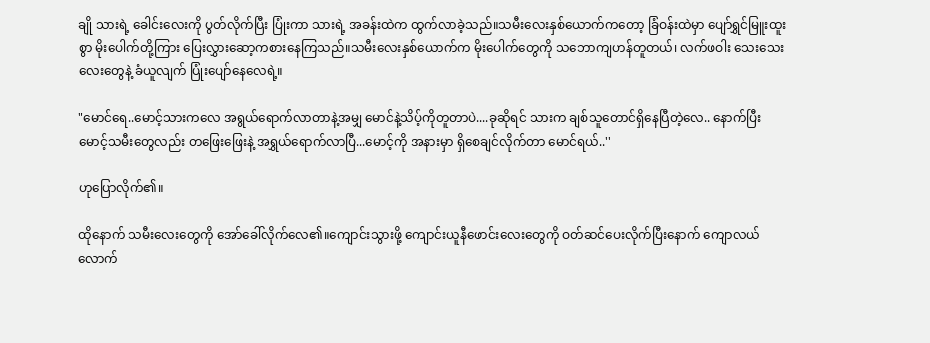ချို သားရဲ့ ခေါင်းလေးကို ပွတ်လိုက်ပြီး ပြုံးကာ သားရဲ့ အခန်းထဲက ထွက်လာခဲ့သည်။သမီးလေးနှစ်ယောက်ကတော့ ခြံဝန်းထဲမှာ ပျော်ရွှင်မြူးထူးစွာ မိုးပေါက်တို့ကြား ပြေးလွှားဆော့ကစားနေကြသည်။သမီးလေးနှစ်ယောက်က မိုးပေါက်တွေကို သဘောကျဟန်တူတယ်၊ လက်ဖဝါး သေးသေးလေးတွေနဲ့ ခံယူလျက် ပြုံးပျော်နေလေရဲ့။

"မောင်ရေ..မောင့်သားကလေ အရွယ်ရောက်လာတာနဲ့အမျှ မောင်နဲ့သိပ့်ကိုတူတာပဲ....ခုဆိုရင် သားက ချစ်သူတောင်ရှိနေပြီတဲ့လေ.. နောက်ပြီး မောင့်သမီးတွေလည်း တဖြေးဖြေးနဲ့ အရွှယ်ရောက်လာပြီ...မောင့်ကို အနားမှာ ရှိစေချင်လိုက်တာ မောင်ရယ်..''

ဟုပြောလိုက်၏။

ထိုနောက် သမီးလေးတွေကို အော်ခေါ်လိုက်လေ၏။ကျောင်းသွားဖို့ ကျောင်းယူနီဖောင်းလေးတွေကို ဝတ်ဆင်ပေးလိုက်ပြီးနောက် ကျောလယ်လောက်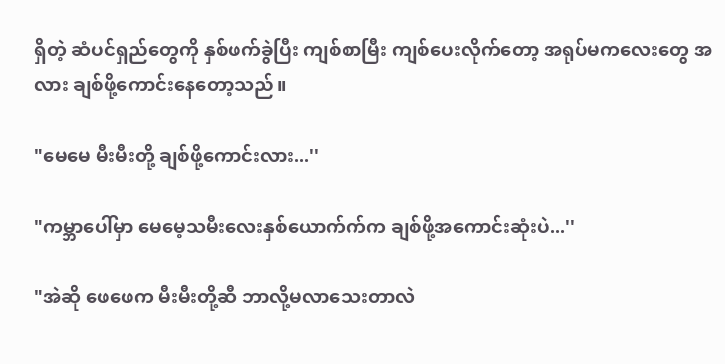ရှိတဲ့ ဆံပင်ရှည်တွေကို နှစ်ဖက်ခွဲပြီး ကျစ်စာမြီး ကျစ်ပေးလိုက်တော့ အရုပ်မကလေးတွေ အလား ချစ်ဖို့ကောင်းနေတော့သည်။

"မေမေ မီးမီးတို့ ချစ်ဖို့ကောင်းလား...''

"ကမ္ဘာပေါ်မှာ မေမေ့သမီးလေးနှစ်ယောက်က်က ချစ်ဖို့အကောင်းဆုံးပဲ...''

"အဲဆို ဖေဖေက မီးမီးတို့ဆီ ဘာလို့မလာသေးတာလဲ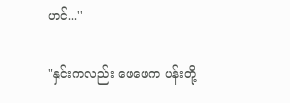ဟင်...''

"နှင်းကလည်း ဖေဖေက ပန်းတို့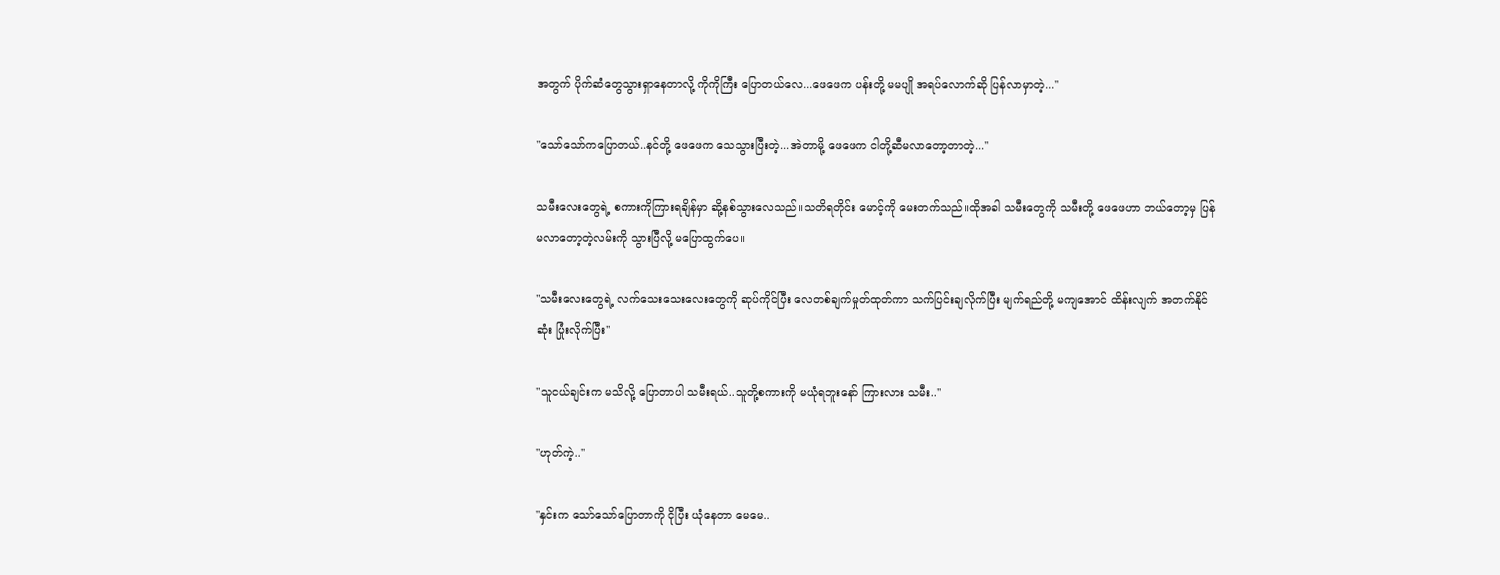အတွက် ပိုက်ဆံတွေသွားရှာနေတာလို့ ကိုကိုကြီး ပြောတယ်လေ...ဖေဖေက ပန်းတို့ မမပျို အရပ်လောက်ဆို ပြန်လာမှာတဲ့...''

"သော်သော်ကပြောတယ်..နင်တို့ ဖေဖေက သေသွားပြီးတဲ့...အဲတာမို့ ဖေဖေက ငါတို့ဆီမလာတော့တာတဲ့...''

သမီးလေးတွေရဲ့ စကားကိုကြားရချိန်မှာ ဆို့နစ်သွားလေသည်။သတိရတိုင်း မောင့်ကို မေးတက်သည်။ထိုအခါ သမီးတွေကို သမီးတို့ ဖေဖေဟာ ဘယ်တော့မှ ပြန်မလာတော့တဲ့လမ်းကို သွားပြီလို့ မပြောထွက်ပေ။

"သမီးလေးတွေရဲ့ လက်သေးသေးလေးတွေကို ဆုပ်ကိုင်ပြီး လေတစ်ချက်မှုတ်ထုတ်ကာ သက်ပြင်းချလိုက်ပြီး မျက်ရည်တို့ မကျအောင် ထိန်းလျက် အတက်နိုင်ဆုံး ပြုံးလိုက်ပြီး''

"သူငယ်ချင်းက မသိလို့ ပြောတာပါ သမီးရယ်..သူတို့စကားကို မယုံရဘူးနော် ကြားလား သမီး..''

"ဟုတ်ကဲ့..''

"နှင်းက သော်သော်ပြောတာကို ငိုပြီး ယုံနေတာ မေမေ..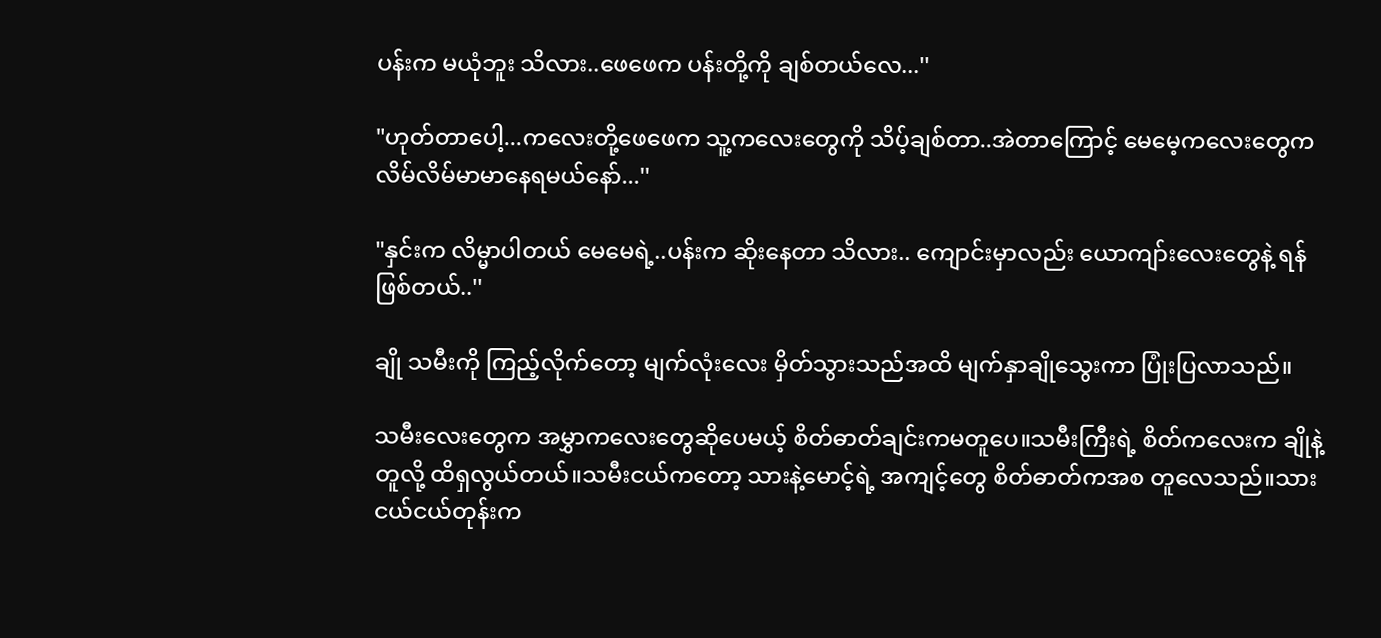ပန်းက မယုံဘူး သိလား..ဖေဖေက ပန်းတို့ကို ချစ်တယ်လေ...''

"ဟုတ်တာပေါ့...ကလေးတို့ဖေဖေက သူ့ကလေးတွေကို သိပ့်ချစ်တာ..အဲတာကြောင့် မေမေ့ကလေးတွေက လိမ်လိမ်မာမာနေရမယ်နော်...''

"နှင်းက လိမ္မာပါတယ် မေမေရဲ့..ပန်းက ဆိုးနေတာ သိလား.. ကျောင်းမှာလည်း ယောကျာ်းလေးတွေနဲ့ ရန်ဖြစ်တယ်..''

ချို သမီးကို ကြည့်လိုက်တော့ မျက်လုံးလေး မှိတ်သွားသည်အထိ မျက်နှာချိုသွေးကာ ပြုံးပြလာသည်။

သမီးလေးတွေက အမွှာကလေးတွေဆိုပေမယ့် စိတ်ဓာတ်ချင်းကမတူပေ။သမီးကြီးရဲ့ စိတ်ကလေးက ချိုနဲ့တူလို့ ထိရှလွယ်တယ်။သမီးငယ်ကတော့ သားနဲ့မောင့်ရဲ့ အကျင့်တွေ စိတ်ဓာတ်ကအစ တူလေသည်။သားငယ်ငယ်တုန်းက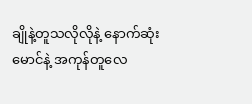ချိုနဲ့တူသလိုလိုနဲ့ နောက်ဆုံး မောင်နဲ့ အကုန်တူလေ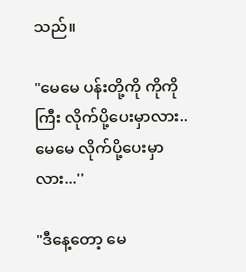သည်။

"မေမေ ပန်းတို့ကို ကိုကိုကြီး လိုက်ပို့ပေးမှာလား..မေမေ လိုက်ပို့ပေးမှာလား...''

"ဒီနေ့တော့ မေ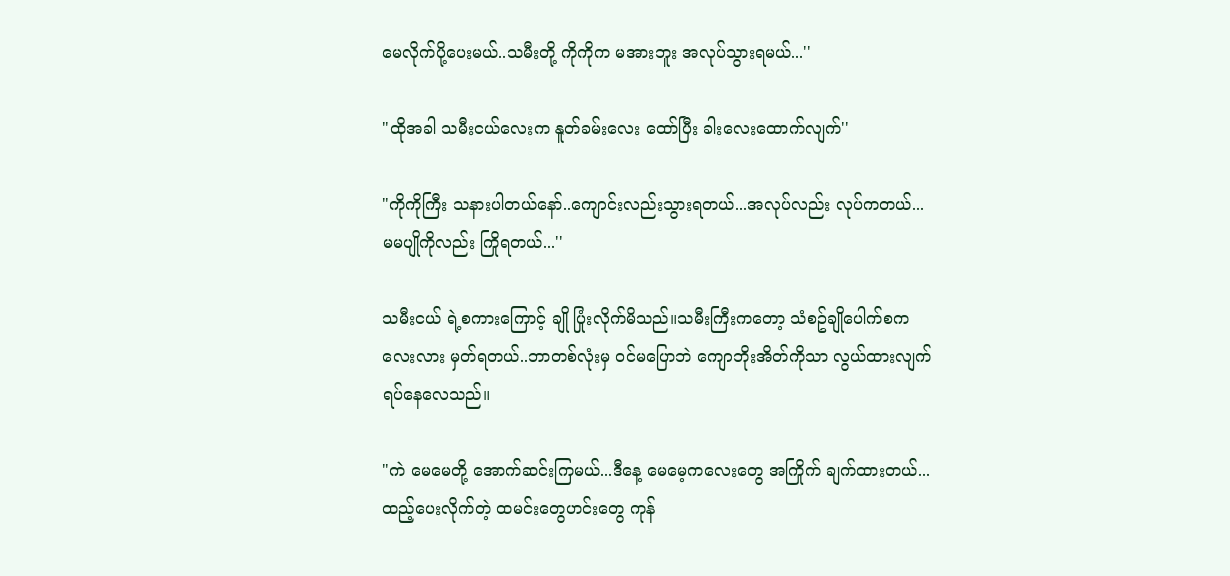မေလိုက်ပို့ပေးမယ်..သမီးတို့ ကိုကိုက မအားဘူး အလုပ်သွားရမယ်...''

"ထိုအခါ သမီးငယ်လေးက နူတ်ခမ်းလေး ထော်ပြီး ခါးလေးထောက်လျက်''

"ကိုကိုကြီး သနားပါတယ်နော်..ကျောင်းလည်းသွားရတယ်...အလုပ်လည်း လုပ်ကတယ်...မမပျိုကိုလည်း ကြိုရတယ်...''

သမီးငယ် ရဲ့စကားကြောင့် ချို ပြုံးလိုက်မိသည်။သမီးကြီးကတော့ သံစဥ်ချိုပေါက်စကလေးလား မှတ်ရတယ်..ဘာတစ်လုံးမှ ဝင်မပြောဘဲ ကျောဘိုးအိတ်ကိုသာ လွယ်ထားလျက် ရပ်နေလေသည်။

"ကဲ မေမေတို့ အောက်ဆင်းကြမယ်...ဒီနေ့ မေမေ့ကလေးတွေ အကြိုက် ချက်ထားတယ်...ထည့်ပေးလိုက်တဲ့ ထမင်းတွေဟင်းတွေ ကုန်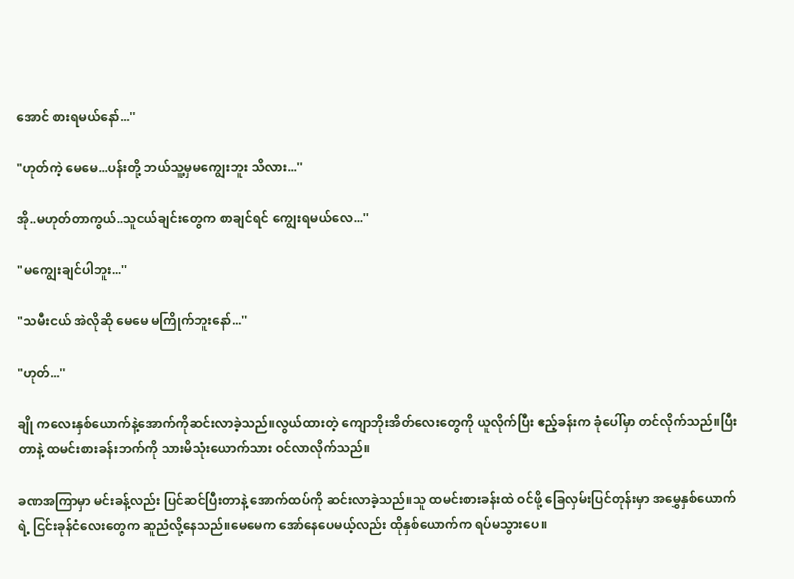အောင် စားရမယ်နော်...''

"ဟုတ်ကဲ့ မေမေ...ပန်းတို့ ဘယ်သူ့မှမကျွေးဘူး သိလား...''

အို..မဟုတ်တာကွယ်..သူငယ်ချင်းတွေက စာချင်ရင် ကျွေးရမယ်လေ...''

"မကျွေးချင်ပါဘူး...''

"သမီးငယ် အဲလိုဆို မေမေ မကြိုက်ဘူးနော်...''

"ဟုတ်...''

ချို ကလေးနှစ်ယောက်နဲ့အောက်ကိုဆင်းလာခဲ့သည်။လွယ်ထားတဲ့ ကျောဘိုးအိတ်လေးတွေကို ယူလိုက်ပြီး ဧည့်ခန်းက ခုံပေါ်မှာ တင်လိုက်သည်။ပြီးတာနဲ့ ထမင်းစားခန်းဘက်ကို သားမိသုံးယောက်သား ဝင်လာလိုက်သည်။

ခဏအကြာမှာ မင်းခန့်လည်း ပြင်ဆင်ပြီးတာနဲ့ အောက်ထပ်ကို ဆင်းလာခဲ့သည်။သူ ထမင်းစားခန်းထဲ ဝင်ဖို့ ခြေလှမ်းပြင်တုန်းမှာ အမွှေနှစ်ယောက်ရဲ့ ငြင်းခုန်ငံလေးတွေက ဆူညံလို့နေသည်။မေမေက အော်နေပေမယ့်လည်း ထိုနှစ်ယောက်က ရပ်မသွားပေ။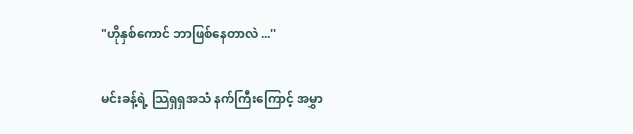"ဟိုနှစ်ကောင် ဘာဖြစ်နေတာလဲ ...''

မင်းခန့်ရဲ့ သြရှရှအသံ နက်ကြီးကြောင့် အမွှာ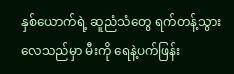နှစ်ယောက်ရဲ့ ဆူညံသံတွေ ရက်တန့်သွားလေသည်မှာ မီးကို ရေနဲ့ပက်ဖြန်း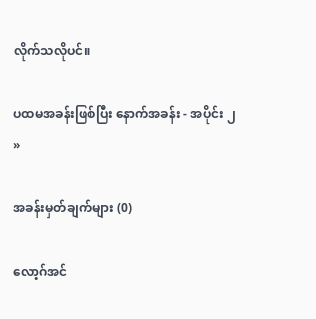လိုက်သလိုပင်။

ပထမအခန်းဖြစ်ပြီး နောက်အခန်း - အပိုင်း ၂ »

အခန်းမှတ်ချက်များ (0)

လော့ဂ်အင်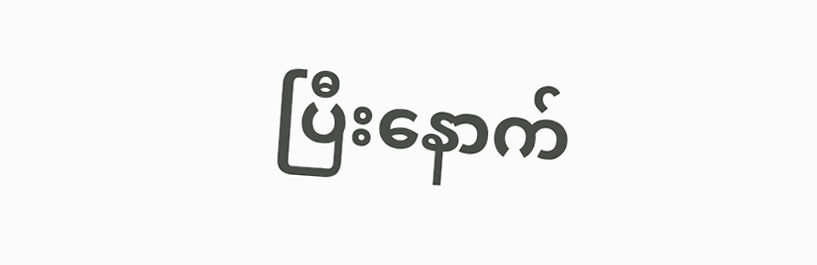ပြီးနောက်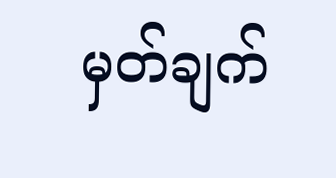မှတ်ချက်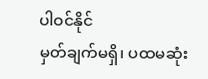ပါဝင်နိုင်
မှတ်ချက်မရှိ၊ ပထမဆုံး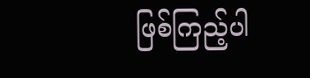ဖြစ်ကြည့်ပါ